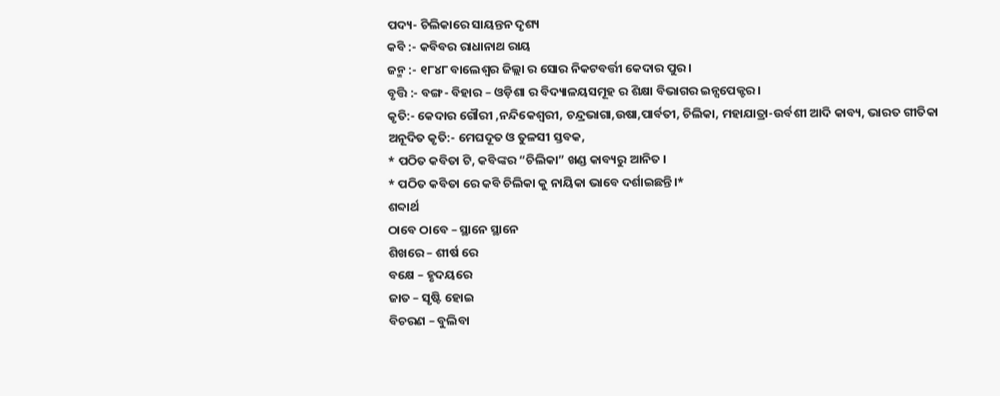ପଦ୍ୟ- ଚିଲିକାରେ ସାୟନ୍ତନ ଦୃଶ୍ୟ
କବି :- କବିବର ରାଧାନାଥ ରାୟ
ଜନ୍ମ :- ୧୮୪୮ ବାଲେଶ୍ୱର ଜିଲ୍ଲା ର ସୋର ନିକଟବର୍ତ୍ତୀ କେଦାର ପୁର।
ବୃତ୍ତି :- ବଙ୍ଗ- ବିହାର – ଓଡ଼ିଶା ର ବିଦ୍ୟାଳୟସମୂହ ର ଶିକ୍ଷା ବିଭାଗର ଇନ୍ସପେକ୍ଟର।
କୃତି:- କେଦାର ଗୌରୀ ,ନନ୍ଦିକେଶ୍ୱରୀ, ଚନ୍ଦ୍ରଭାଗା,ଉଷା,ପାର୍ବତୀ, ଚିଲିକା, ମହାଯାତ୍ରା-ଉର୍ବଶୀ ଆଦି କାବ୍ୟ, ଭାରତ ଗୀତିକା
ଅନୂଦିତ କୃତି:- ମେଘଦୂତ ଓ ତୁଳସୀ ସ୍ତବକ,
* ପଠିତ କବିତା ଟି, କବିଙ୍କର “ଚିଲିକା” ଖଣ୍ଡ କାବ୍ୟରୁ ଆନିତ ।
* ପଠିତ କବିତା ରେ କବି ଚିଲିକା କୁ ନାୟିକା ଭାବେ ଦର୍ଶାଇଛନ୍ତି।*
ଶବ୍ଦାର୍ଥ
ଠାବେ ଠାବେ – ସ୍ଥାନେ ସ୍ଥାନେ
ଶିଖରେ – ଶୀର୍ଷ ରେ
ବକ୍ଷେ – ହୃଦୟରେ
ଜାତ – ସୃଷ୍ଟି ହୋଇ
ବିଚରଣ – ବୁଲିବା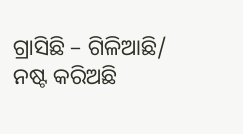ଗ୍ରାସିଛି – ଗିଳିଆଛି/ ନଷ୍ଟ କରିଅଛି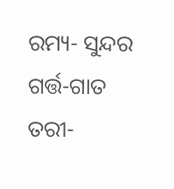ରମ୍ୟ- ସୁନ୍ଦର
ଗର୍ତ୍ତ-ଗାତ
ତରୀ-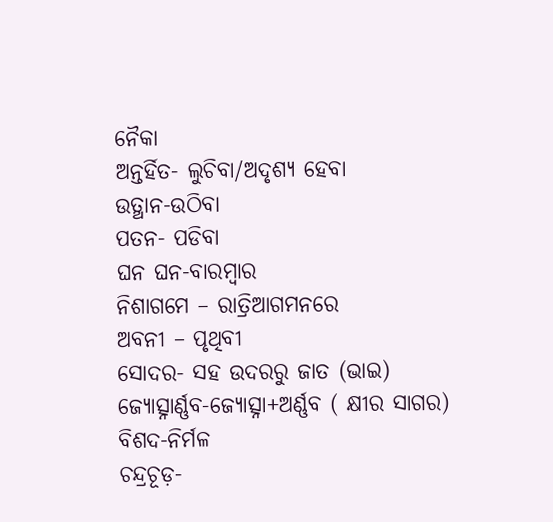ନୈକା
ଅନ୍ତର୍ହିତ- ଲୁଚିବା/ଅଦୃଶ୍ୟ ହେବା
ଉତ୍ଥାନ-ଉଠିବା
ପତନ- ପଡିବା
ଘନ ଘନ-ବାରମ୍ବାର
ନିଶାଗମେ – ରାତ୍ରିଆଗମନରେ
ଅବନୀ – ପୃଥିବୀ
ସୋଦର- ସହ ଉଦରରୁ ଜାତ (ଭାଇ)
ଜ୍ୟୋତ୍ସ୍ନାର୍ଣ୍ଣବ-ଜ୍ୟୋତ୍ସ୍ନା+ଅର୍ଣ୍ଣବ ( କ୍ଷୀର ସାଗର)
ବିଶଦ-ନିର୍ମଳ
ଚନ୍ଦ୍ରଚୂଡ଼-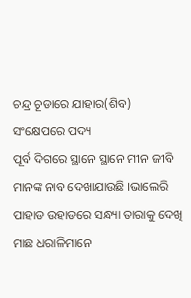ଚନ୍ଦ୍ର ଚୂଡାରେ ଯାହାର(ଶିବ)
ସଂକ୍ଷେପରେ ପଦ୍ୟ
ପୂର୍ବ ଦିଗରେ ସ୍ଥାନେ ସ୍ଥାନେ ମୀନ ଜୀବି ମାନଙ୍କ ନାବ ଦେଖାଯାଉଛି ।ଭାଲେରି ପାହାଡ ଉହାଡରେ ସନ୍ଧ୍ୟା ତାରାକୁ ଦେଖି ମାଛ ଧରାଳିମାନେ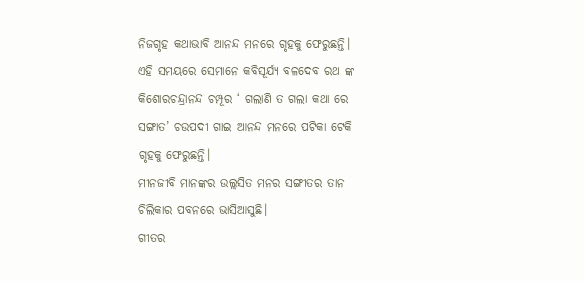ନିଜଗୃହ କଥାଭାବି ଆନନ୍ଦ ମନରେ ଗୃହକୁ ଫେରୁଛନ୍ତି।
ଏହି ସମୟରେ ସେମାନେ କବିସୂର୍ଯ୍ୟ ବଳଦେବ ରଥ ଙ୍କ କିଶୋରଚନ୍ଦ୍ରାନନ୍ଦ ଚମ୍ପୂର ‘ ଗଲାଣି ତ ଗଲା କଥା ରେ ସଙ୍ଗାତ’ ଚଉପଦୀ ଗାଇ ଆନନ୍ଦ ମନରେ ପଟିକା ଟେକି ଗୃହକୁ ଫେରୁଛନ୍ତି।
ମୀନଜୀବି ମାନଙ୍କର ଉଲ୍ଲସିତ ମନର ସଙ୍ଗୀତର ତାନ ଚିଲିକାର ପବନରେ ଭାସିଆସୁଛି।
ଗୀତର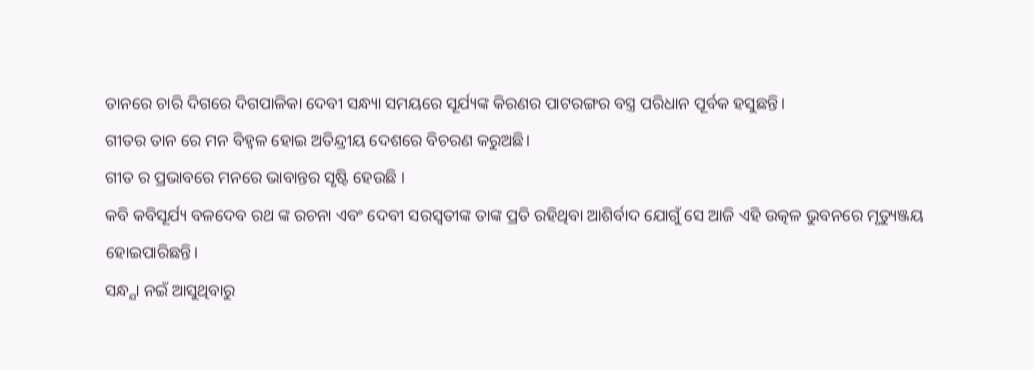ତାନରେ ଚାରି ଦିଗରେ ଦିଗପାଳିକା ଦେବୀ ସନ୍ଧ୍ୟା ସମୟରେ ସୂର୍ଯ୍ୟଙ୍କ କିରଣର ପାଟରଙ୍ଗର ବସ୍ତ୍ର ପରିଧାନ ପୂର୍ବକ ହସୁଛନ୍ତି।
ଗୀତର ତାନ ରେ ମନ ବିହ୍ବଳ ହୋଇ ଅତିନ୍ଦ୍ରୀୟ ଦେଶରେ ବିଚରଣ କରୁଅଛି।
ଗୀତ ର ପ୍ରଭାବରେ ମନରେ ଭାବାନ୍ତର ସୃଷ୍ଟି ହେଉଛି ।
କବି କବିସୂର୍ଯ୍ୟ ବଳଦେବ ରଥ ଙ୍କ ରଚନା ଏବଂ ଦେବୀ ସରସ୍ଵତୀଙ୍କ ତାଙ୍କ ପ୍ରତି ରହିଥିବା ଆଶିର୍ବାଦ ଯୋଗୁଁ ସେ ଆଜି ଏହି ଉତ୍କଳ ଭୁବନରେ ମୃତ୍ୟୁଞ୍ଜୟ ହୋଇପାରିଛନ୍ତି।
ସନ୍ଧ୍ଯା ନଇଁ ଆସୁଥିବାରୁ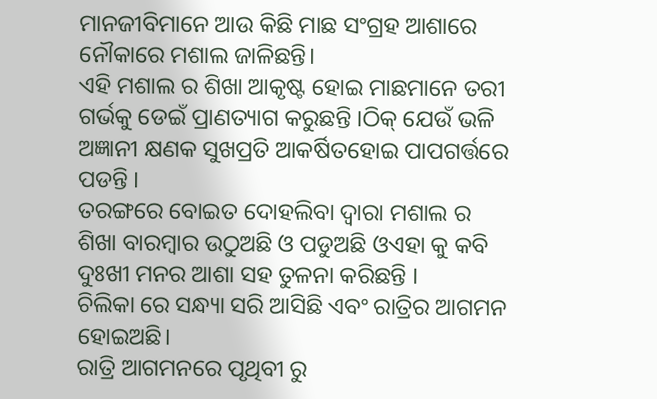ମାନଜୀବିମାନେ ଆଉ କିଛି ମାଛ ସଂଗ୍ରହ ଆଶାରେ ନୌକାରେ ମଶାଲ ଜାଳିଛନ୍ତି।
ଏହି ମଶାଲ ର ଶିଖା ଆକୃଷ୍ଟ ହୋଇ ମାଛମାନେ ତରୀ ଗର୍ଭକୁ ଡେଇଁ ପ୍ରାଣତ୍ୟାଗ କରୁଛନ୍ତି ।ଠିକ୍ ଯେଉଁ ଭଳି ଅଜ୍ଞାନୀ କ୍ଷଣକ ସୁଖପ୍ରତି ଆକର୍ଷିତହୋଇ ପାପଗର୍ତ୍ତରେ ପଡନ୍ତି ।
ତରଙ୍ଗରେ ବୋଇତ ଦୋହଲିବା ଦ୍ୱାରା ମଶାଲ ର ଶିଖା ବାରମ୍ବାର ଉଠୁଅଛି ଓ ପଡୁଅଛି ଓଏହା କୁ କବି ଦୁଃଖୀ ମନର ଆଶା ସହ ତୁଳନା କରିଛନ୍ତି ।
ଚିଲିକା ରେ ସନ୍ଧ୍ୟା ସରି ଆସିଛି ଏବଂ ରାତ୍ରିର ଆଗମନ ହୋଇଅଛି।
ରାତ୍ରି ଆଗମନରେ ପୃଥିବୀ ରୁ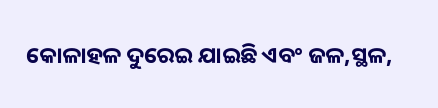କୋଳାହଳ ଦୁରେଇ ଯାଇଛି ଏବଂ ଜଳ,ସ୍ଥଳ,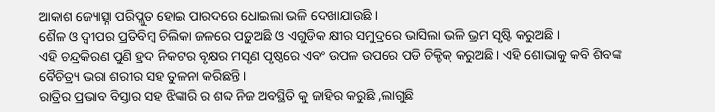ଆକାଶ ଜ୍ୟୋତ୍ସ୍ନା ପରିପ୍ଲୁତ ହୋଇ ପାରଦରେ ଧୋଇଲା ଭଳି ଦେଖାଯାଉଛି ।
ଶୈଳ ଓ ଦ୍ବୀପର ପ୍ରତିବିମ୍ବ ଚିଲିକା ଜଳରେ ପଡ଼ୁଅଛି ଓ ଏଗୁଡିକ କ୍ଷୀର ସମୁଦ୍ରରେ ଭାସିଲା ଭଳି ଭ୍ରମ ସୃଷ୍ଟି କରୁଅଛି ।
ଏହି ଚନ୍ଦ୍ରକିରଣ ପୁଣି ହ୍ରଦ ନିକଟର ବୃକ୍ଷର ମସୃଣ ପୃଷ୍ଠରେ ଏବଂ ଉପଳ ଉପରେ ପଡି ଚିକ୍ଚିକ୍ କରୁଅଛି। ଏହି ଶୋଭାକୁ କବି ଶିବଙ୍କ ବୈଚିତ୍ର୍ୟ ଭରା ଶରୀର ସହ ତୁଳନା କରିଛନ୍ତି।
ରାତ୍ରିର ପ୍ରଭାବ ବିସ୍ତାର ସହ ଝିଙ୍କାରି ର ଶବ୍ଦ ନିଜ ଅବସ୍ଥିତି କୁ ଜାହିର କରୁଛି ,ଲାଗୁଛି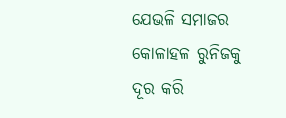ଯେଭଳି ସମାଜର କୋଳାହଳ ରୁନିଜକୁ ଦୂର କରି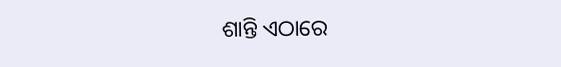ଶାନ୍ତି ଏଠାରେ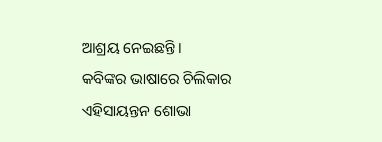ଆଶ୍ରୟ ନେଇଛନ୍ତି ।
କବିଙ୍କର ଭାଷାରେ ଚିଲିକାର ଏହିସାୟନ୍ତନ ଶୋଭା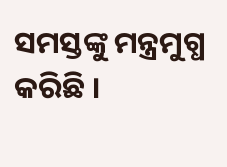ସମସ୍ତଙ୍କୁ ମନ୍ତ୍ରମୁଗ୍ଧ କରିଛି ।